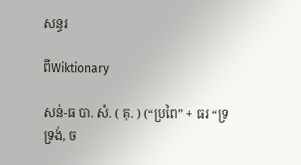សន្ធរ

ពីWiktionary

សន់-ធ បា. សំ. ( គុ. ) (“ប្រពៃ” + ធរ “ទ្រទ្រង់, ច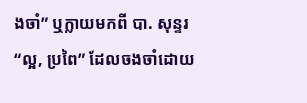ងចាំ” ឬក្លាយមកពី បា. សុន្ទរ “ល្អ, ប្រពៃ” ដែលចងចាំដោយ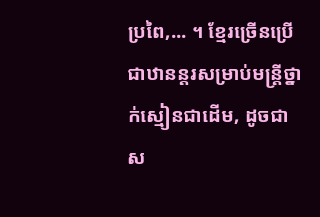ប្រពៃ,... ។ ខ្មែរច្រើនប្រើជាឋានន្តរសម្រាប់មន្រ្តីថ្នាក់ស្មៀនជាដើម, ដូចជា ស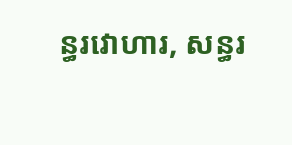ន្ធរវោហារ, សន្ធរ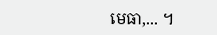មេធា,... ។